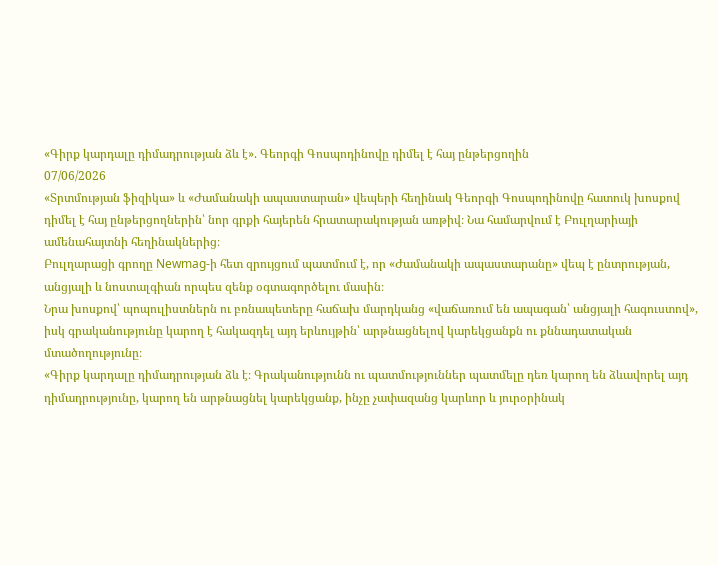«Գիրք կարդալը դիմադրության ձև է». Գեորգի Գոսպոդինովը դիմել է հայ ընթերցողին
07/06/2026
«Տրտմության ֆիզիկա» և «Ժամանակի ապաստարան» վեպերի հեղինակ Գեորգի Գոսպոդինովը հատուկ խոսքով դիմել է հայ ընթերցողներին՝ նոր գրքի հայերեն հրատարակության առթիվ։ Նա համարվում է Բուլղարիայի ամենահայտնի հեղինակներից։
Բուլղարացի գրողը Newmag-ի հետ զրույցում պատմում է, որ «Ժամանակի ապաստարանը» վեպ է ընտրության, անցյալի և նոստալգիան որպես զենք օգտագործելու մասին։
Նրա խոսքով՝ պոպուլիստներն ու բռնապետերը հաճախ մարդկանց «վաճառում են ապագան՝ անցյալի հագուստով», իսկ գրականությունը կարող է հակազդել այդ երևույթին՝ արթնացնելով կարեկցանքն ու քննադատական մտածողությունը։
«Գիրք կարդալը դիմադրության ձև է։ Գրականությունն ու պատմություններ պատմելը դեռ կարող են ձևավորել այդ դիմադրությունը, կարող են արթնացնել կարեկցանք, ինչը չափազանց կարևոր և յուրօրինակ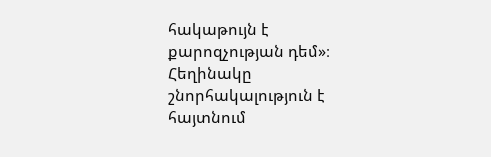հակաթույն է քարոզչության դեմ»։
Հեղինակը շնորհակալություն է հայտնում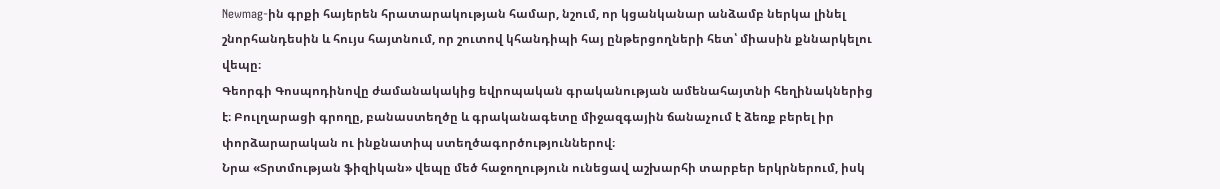Newmag-ին գրքի հայերեն հրատարակության համար, նշում, որ կցանկանար անձամբ ներկա լինել շնորհանդեսին և հույս հայտնում, որ շուտով կհանդիպի հայ ընթերցողների հետ՝ միասին քննարկելու վեպը։
Գեորգի Գոսպոդինովը ժամանակակից եվրոպական գրականության ամենահայտնի հեղինակներից է։ Բուլղարացի գրողը, բանաստեղծը և գրականագետը միջազգային ճանաչում է ձեռք բերել իր փորձարարական ու ինքնատիպ ստեղծագործություններով։
Նրա «Տրտմության ֆիզիկան» վեպը մեծ հաջողություն ունեցավ աշխարհի տարբեր երկրներում, իսկ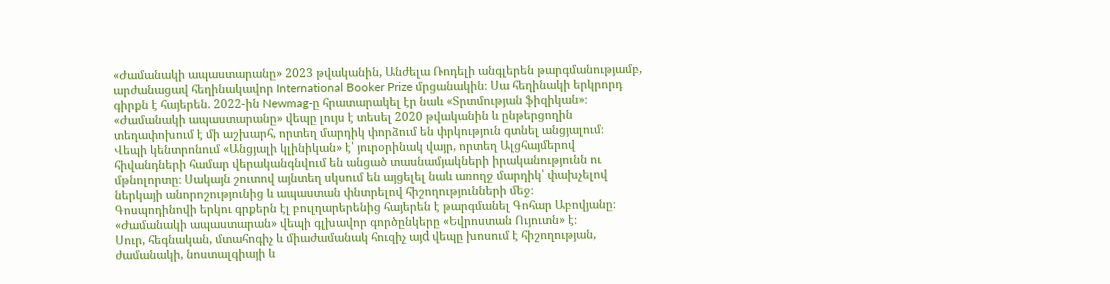«Ժամանակի ապաստարանը» 2023 թվականին, Անժելա Ռոդելի անգլերեն թարգմանությամբ, արժանացավ հեղինակավոր International Booker Prize մրցանակին։ Սա հեղինակի երկրորդ գիրքն է հայերեն. 2022-ին Newmag-ը հրատարակել էր նաև «Տրտմության ֆիզիկան»։
«Ժամանակի ապաստարանը» վեպը լույս է տեսել 2020 թվականին և ընթերցողին տեղափոխում է մի աշխարհ, որտեղ մարդիկ փորձում են փրկություն գտնել անցյալում։
Վեպի կենտրոնում «Անցյալի կլինիկան» է՝ յուրօրինակ վայր, որտեղ Ալցհայմերով հիվանդների համար վերականգնվում են անցած տասնամյակների իրականությունն ու մթնոլորտը։ Սակայն շուտով այնտեղ սկսում են այցելել նաև առողջ մարդիկ՝ փախչելով ներկայի անորոշությունից և ապաստան փնտրելով հիշողությունների մեջ։
Գոսպոդինովի երկու գրքերն էլ բուլղարերենից հայերեն է թարգմանել Գոհար Աբովյանը։ «Ժամանակի ապաստարան» վեպի գլխավոր գործընկերը «Եվրոստան Ույուտն» է։
Սուր, հեգնական, մտահոգիչ և միաժամանակ հուզիչ այd վեպը խոսում է հիշողության, ժամանակի, նոստալգիայի և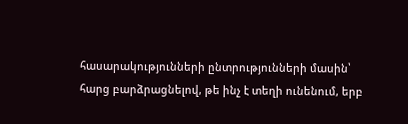հասարակությունների ընտրությունների մասին՝ հարց բարձրացնելով, թե ինչ է տեղի ունենում, երբ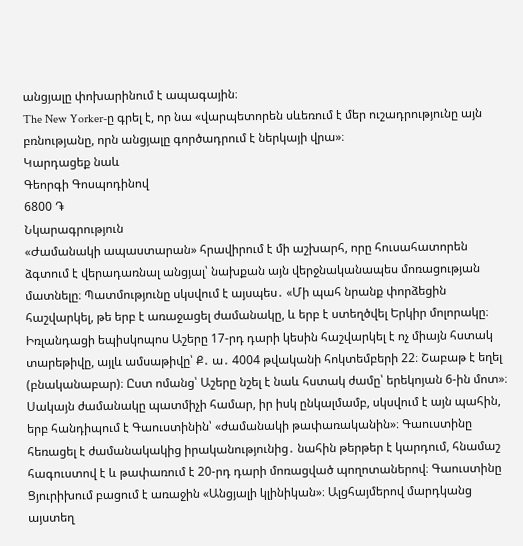անցյալը փոխարինում է ապագային։
The New Yorker-ը գրել է, որ նա «վարպետորեն սևեռում է մեր ուշադրությունը այն բռնությանը, որն անցյալը գործադրում է ներկայի վրա»։
Կարդացեք նաև
Գեորգի Գոսպոդինով
6800 ֏
Նկարագրություն
«Ժամանակի ապաստարան» հրավիրում է մի աշխարհ, որը հուսահատորեն ձգտում է վերադառնալ անցյալ՝ նախքան այն վերջնականապես մոռացության մատնելը։ Պատմությունը սկսվում է այսպես․ «Մի պահ նրանք փորձեցին հաշվարկել, թե երբ է առաջացել ժամանակը, և երբ է ստեղծվել Երկիր մոլորակը։ Իռլանդացի եպիսկոպոս Աշերը 17-րդ դարի կեսին հաշվարկել է ոչ միայն հստակ տարեթիվը, այլև ամսաթիվը՝ Ք․ ա․ 4004 թվականի հոկտեմբերի 22։ Շաբաթ է եղել (բնականաբար)։ Ըստ ոմանց՝ Աշերը նշել է նաև հստակ ժամը՝ երեկոյան 6-ին մոտ»։
Սակայն ժամանակը պատմիչի համար, իր իսկ ընկալմամբ, սկսվում է այն պահին, երբ հանդիպում է Գաուստինին՝ «ժամանակի թափառականին»։ Գաուստինը հեռացել է ժամանակակից իրականությունից․ նահին թերթեր է կարդում, հնամաշ հագուստով է և թափառում է 20-րդ դարի մոռացված պողոտաներով։ Գաուստինը Ցյուրիխում բացում է առաջին «Անցյալի կլինիկան»։ Ալցհայմերով մարդկանց այստեղ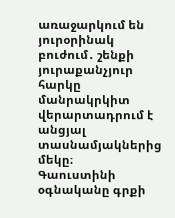առաջարկում են յուրօրինակ բուժում․ շենքի յուրաքանչյուր հարկը մանրակրկիտ վերարտադրում է անցյալ տասնամյակներից մեկը։
Գաուստինի օգնականը գրքի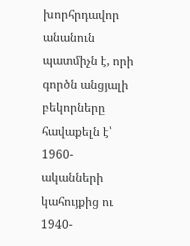խորհրդավոր անանուն պատմիչն է, որի գործն անցյալի բեկորները հավաքելն է՝ 1960-ականների կահույքից ու 1940-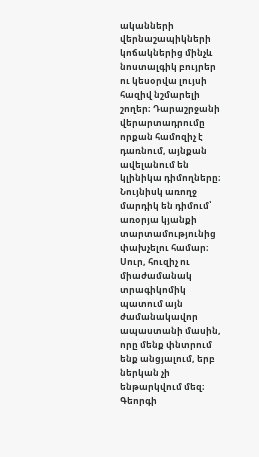ականների վերնաշապիկների կոճակներից մինչև նոստալգիկ բույրեր ու կեսօրվա լույսի հազիվ նշմարելի շողեր։ Դարաշրջանի վերարտադրումը որքան համոզիչ է դառնում, այնքան ավելանում են կլինիկա դիմողները։ Նույնիսկ առողջ մարդիկ են դիմում՝ առօրյա կյանքի տարտամությունից փախչելու համար։ Սուր, հուզիչ ու միաժամանակ տրագիկոմիկ պատում այն ժամանակավոր ապաստանի մասին, որը մենք փնտրում ենք անցյալում, երբ ներկան չի ենթարկվում մեզ։
Գեորգի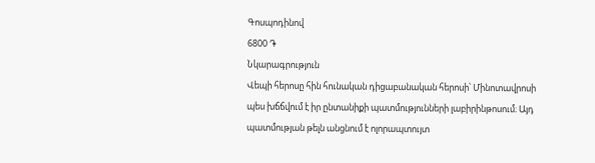Գոսպոդինով
6800 ֏
Նկարագրություն
Վեպի հերոսը հին հունական դիցաբանական հերոսի՝ Մինոտավրոսի պես խճճվում է իր ընտանիքի պատմությունների լաբիրինթոսում։ Այդ պատմության թելն անցնում է ոլորապտույտ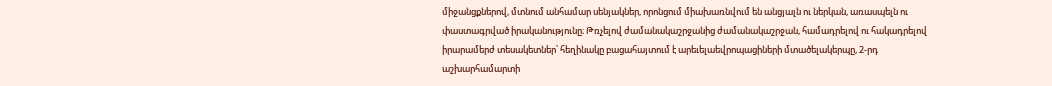միջանցքներով, մտնում անհամար սենյակներ, որոնցում միախառնվում են անցյալն ու ներկան, առասպելն ու փաստագրված իրականությունը։ Թռչելով ժամանակաշրջանից ժամանակաշրջան, համադրելով ու հակադրելով իրարամերժ տեսակետներ՝ հեղինակը բացահայտում է արեւելաեվրոպացիների մտածելակերպը, 2-րդ աշխարհամարտի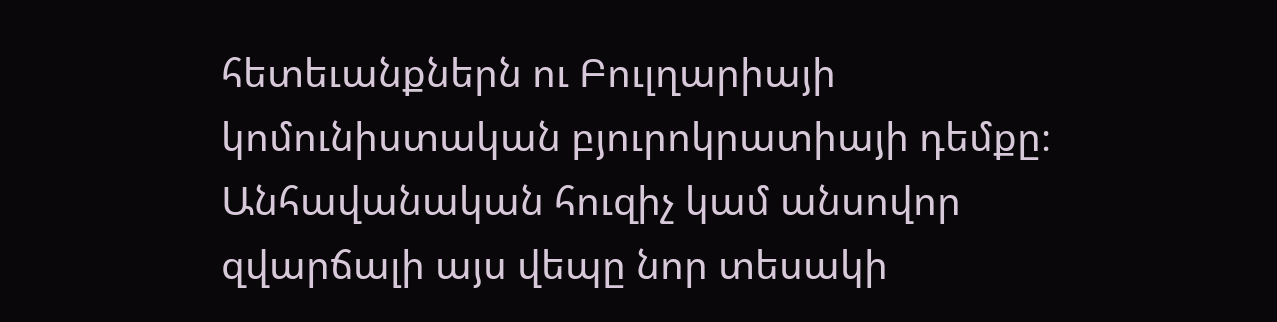հետեւանքներն ու Բուլղարիայի կոմունիստական բյուրոկրատիայի դեմքը։
Անհավանական հուզիչ կամ անսովոր զվարճալի այս վեպը նոր տեսակի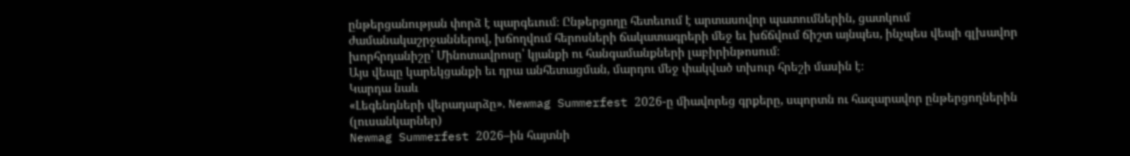ընթերցանության փորձ է պարգեւում։ Ընթերցողը հետեւում է արտասովոր պատումներին, ցատկում ժամանակաշրջաններով, խճողվում հերոսների ճակատագրերի մեջ եւ խճճվում ճիշտ այնպես, ինչպես վեպի գլխավոր խորհրդանիշը՝ Մինոտավրոսը՝ կյանքի ու հանգամանքների լաբիրինթոսում։
Այս վեպը կարեկցանքի եւ դրա անհետացման, մարդու մեջ փակված տխուր հրեշի մասին է։
Կարդա նաև
«Լեգենդների վերադարձը». Newmag Summerfest 2026-ը միավորեց գրքերը, սպորտն ու հազարավոր ընթերցողներին (լուսանկարներ)
Newmag Summerfest 2026–ին հայտնի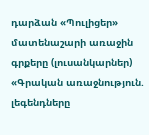դարձան «Պուլիցեր» մատենաշարի առաջին գրքերը (լուսանկարներ)
«Գրական առաջնություն. լեգենդները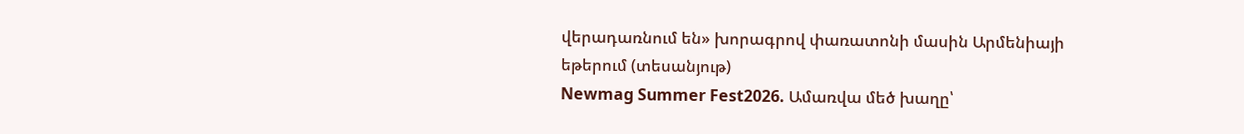վերադառնում են» խորագրով փառատոնի մասին Արմենիայի եթերում (տեսանյութ)
Newmag Summer Fest2026. Ամառվա մեծ խաղը՝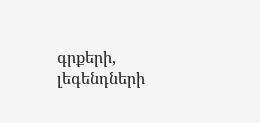գրքերի, լեգենդների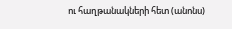ու հաղթանակների հետ (անոնս)